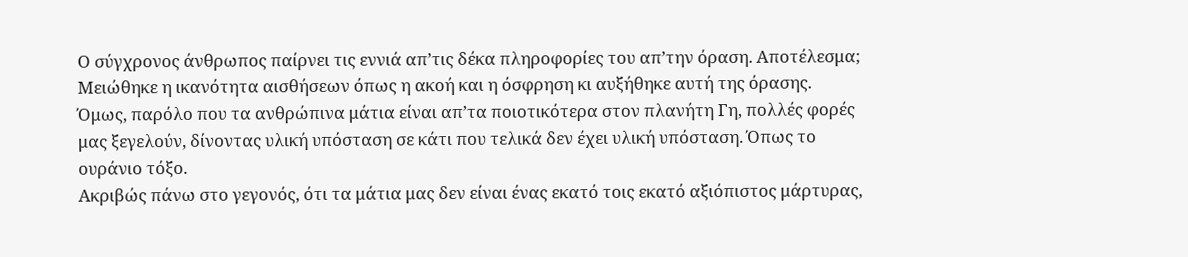Ο σύγχρονος άνθρωπος παίρνει τις εννιά απ’τις δέκα πληροφορίες του απ’την όραση. Αποτέλεσμα; Μειώθηκε η ικανότητα αισθήσεων όπως η ακοή και η όσφρηση κι αυξήθηκε αυτή της όρασης. Όμως, παρόλο που τα ανθρώπινα μάτια είναι απ’τα ποιοτικότερα στον πλανήτη Γη, πολλές φορές μας ξεγελούν, δίνοντας υλική υπόσταση σε κάτι που τελικά δεν έχει υλική υπόσταση. Όπως το ουράνιο τόξο.
Ακριβώς πάνω στο γεγονός, ότι τα μάτια μας δεν είναι ένας εκατό τοις εκατό αξιόπιστος μάρτυρας,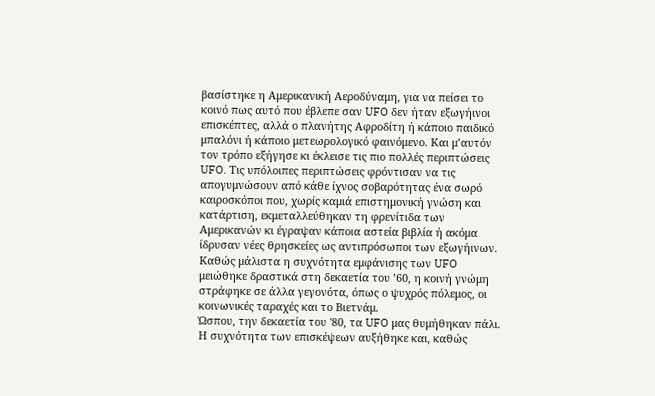βασίστηκε η Αμερικανική Αεροδύναμη, για να πείσει το κοινό πως αυτό που έβλεπε σαν UFO δεν ήταν εξωγήινοι επισκέπτες, αλλά ο πλανήτης Αφροδίτη ή κάποιο παιδικό μπαλόνι ή κάποιο μετεωρολογικό φαινόμενο. Και μ’αυτόν τον τρόπο εξήγησε κι έκλεισε τις πιο πολλές περιπτώσεις UFO. Τις υπόλοιπες περιπτώσεις φρόντισαν να τις απογυμνώσουν από κάθε ίχνος σοβαρότητας ένα σωρό καιροσκόποι που, χωρίς καμιά επιστημονική γνώση και κατάρτιση, εκμεταλλεύθηκαν τη φρενίτιδα των Αμερικανών κι έγραψαν κάποια αστεία βιβλία ή ακόμα ίδρυσαν νέες θρησκείες ως αντιπρόσωποι των εξωγήινων.
Καθώς μάλιστα η συχνότητα εμφάνισης των UFO μειώθηκε δραστικά στη δεκαετία του ’60, η κοινή γνώμη στράφηκε σε άλλα γεγονότα, όπως ο ψυχρός πόλεμος, οι κοινωνικές ταραχές και το Βιετνάμ.
Ώσπου, την δεκαετία του '80, τα UFO μας θυμήθηκαν πάλι. Η συχνότητα των επισκέψεων αυξήθηκε και, καθώς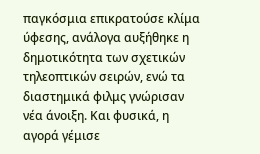παγκόσμια επικρατούσε κλίμα ύφεσης, ανάλογα αυξήθηκε η δημοτικότητα των σχετικών τηλεοπτικών σειρών, ενώ τα διαστημικά φιλμς γνώρισαν νέα άνοιξη. Και φυσικά, η αγορά γέμισε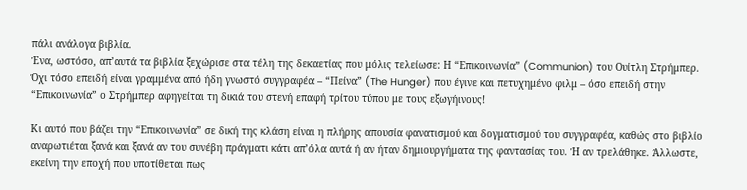πάλι ανάλογα βιβλία.
Ένα, ωστόσο, απ’αυτά τα βιβλία ξεχώρισε στα τέλη της δεκαετίας που μόλις τελείωσε: Η “Επικοινωνία” (Communion) του Ουίτλη Στρήμπερ. Όχι τόσο επειδή είναι γραμμένα από ήδη γνωστό συγγραφέα – “Πείνα” (The Hunger) που έγινε και πετυχημένο φιλμ – όσο επειδή στην “Επικοινωνία” ο Στρήμπερ αφηγείται τη δικιά του στενή επαφή τρίτου τύπου με τους εξωγήινους!

Κι αυτό που βάζει την “Επικοινωνία” σε δική της κλάση είναι η πλήρης απουσία φανατισμού και δογματισμού του συγγραφέα, καθώς στο βιβλίο αναρωτιέται ξανά και ξανά αν του συνέβη πράγματι κάτι απ’όλα αυτά ή αν ήταν δημιουργήματα της φαντασίας του. Ή αν τρελάθηκε. Άλλωστε, εκείνη την εποχή που υποτίθεται πως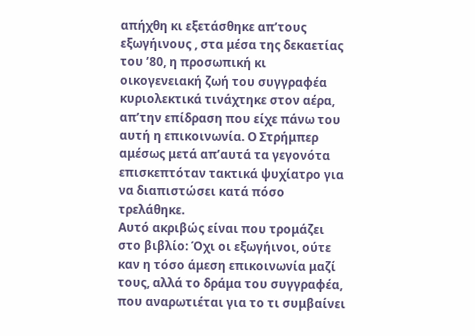απήχθη κι εξετάσθηκε απ’τους εξωγήινους , στα μέσα της δεκαετίας του ’80, η προσωπική κι οικογενειακή ζωή του συγγραφέα κυριολεκτικά τινάχτηκε στον αέρα, απ’την επίδραση που είχε πάνω του αυτή η επικοινωνία. Ο Στρήμπερ αμέσως μετά απ’αυτά τα γεγονότα επισκεπτόταν τακτικά ψυχίατρο για να διαπιστώσει κατά πόσο τρελάθηκε.
Αυτό ακριβώς είναι που τρομάζει στο βιβλίο: Όχι οι εξωγήινοι, ούτε καν η τόσο άμεση επικοινωνία μαζί τους, αλλά το δράμα του συγγραφέα, που αναρωτιέται για το τι συμβαίνει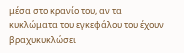μέσα στο κρανίο του, αν τα κυκλώματα του εγκεφάλου του έχουν βραχυκυκλώσει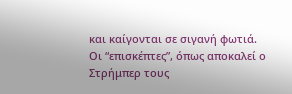και καίγονται σε σιγανή φωτιά.
Οι “επισκέπτες”, όπως αποκαλεί ο Στρήμπερ τους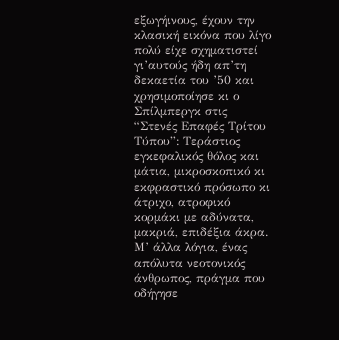εξωγήινους, έχουν την κλασική εικόνα που λίγο πολύ είχε σχηματιστεί γι’αυτούς ήδη απ’τη δεκαετία του ’50 και χρησιμοποίησε κι ο Σπίλμπεργκ στις “Στενές Επαφές Τρίτου Τύπου”: Τεράστιος εγκεφαλικός θόλος και μάτια, μικροσκοπικό κι εκφραστικό πρόσωπο κι άτριχο, ατροφικό κορμάκι με αδύνατα, μακριά, επιδέξια άκρα. Μ’ άλλα λόγια, ένας απόλυτα νεοτονικός άνθρωπος, πράγμα που οδήγησε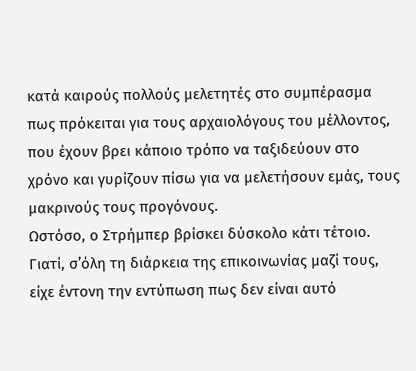κατά καιρούς πολλούς μελετητές στο συμπέρασμα πως πρόκειται για τους αρχαιολόγους του μέλλοντος, που έχουν βρει κάποιο τρόπο να ταξιδεύουν στο χρόνο και γυρίζουν πίσω για να μελετήσουν εμάς, τους μακρινούς τους προγόνους.
Ωστόσο, ο Στρήμπερ βρίσκει δύσκολο κάτι τέτοιο. Γιατί, σ’όλη τη διάρκεια της επικοινωνίας μαζί τους, είχε έντονη την εντύπωση πως δεν είναι αυτό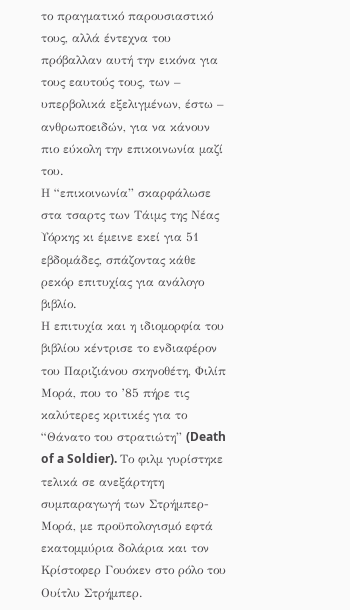το πραγματικό παρουσιαστικό τους, αλλά έντεχνα του πρόβαλλαν αυτή την εικόνα για τους εαυτούς τους, των – υπερβολικά εξελιγμένων, έστω – ανθρωποειδών, για να κάνουν πιο εύκολη την επικοινωνία μαζί του.
Η “επικοινωνία” σκαρφάλωσε στα τσαρτς των Τάιμς της Νέας Υόρκης κι έμεινε εκεί για 51 εβδομάδες, σπάζοντας κάθε ρεκόρ επιτυχίας για ανάλογο βιβλίο.
Η επιτυχία και η ιδιομορφία του βιβλίου κέντρισε το ενδιαφέρον του Παριζιάνου σκηνοθέτη, Φιλίπ Μορά, που το ’85 πήρε τις καλύτερες κριτικές για το “Θάνατο του στρατιώτη” (Death of a Soldier). Το φιλμ γυρίστηκε τελικά σε ανεξάρτητη συμπαραγωγή των Στρήμπερ-Μορά, με προϋπολογισμό εφτά εκατομμύρια δολάρια και τον Κρίστοφερ Γουόκεν στο ρόλο του Ουίτλυ Στρήμπερ.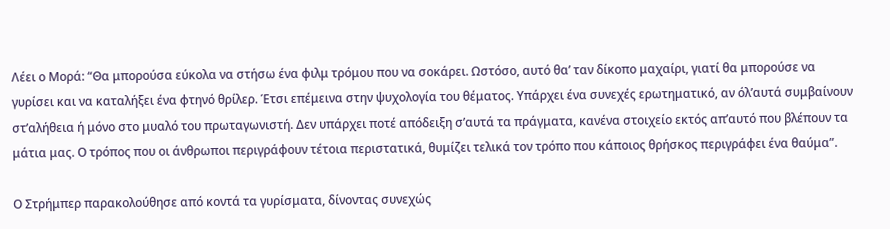Λέει ο Μορά: “Θα μπορούσα εύκολα να στήσω ένα φιλμ τρόμου που να σοκάρει. Ωστόσο, αυτό θα’ ταν δίκοπο μαχαίρι, γιατί θα μπορούσε να γυρίσει και να καταλήξει ένα φτηνό θρίλερ. Έτσι επέμεινα στην ψυχολογία του θέματος. Υπάρχει ένα συνεχές ερωτηματικό, αν όλ’αυτά συμβαίνουν στ’αλήθεια ή μόνο στο μυαλό του πρωταγωνιστή. Δεν υπάρχει ποτέ απόδειξη σ’αυτά τα πράγματα, κανένα στοιχείο εκτός απ’αυτό που βλέπουν τα μάτια μας. Ο τρόπος που οι άνθρωποι περιγράφουν τέτοια περιστατικά, θυμίζει τελικά τον τρόπο που κάποιος θρήσκος περιγράφει ένα θαύμα”.

Ο Στρήμπερ παρακολούθησε από κοντά τα γυρίσματα, δίνοντας συνεχώς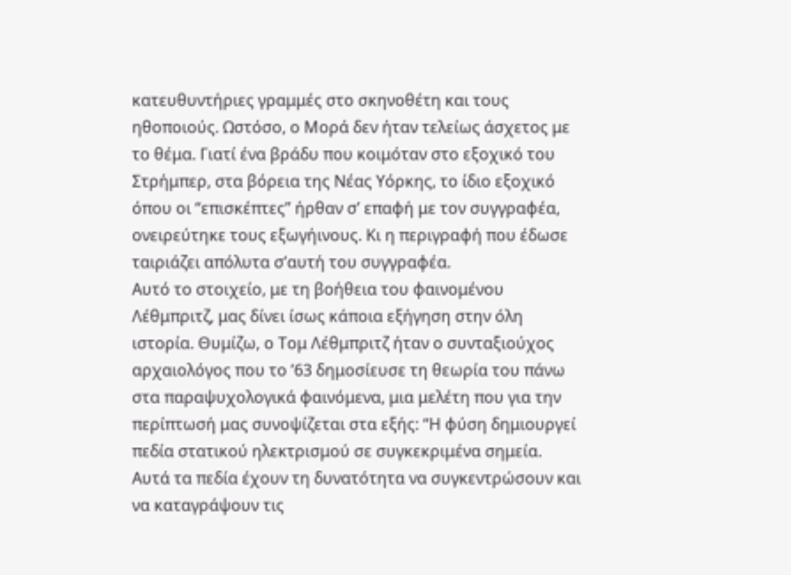κατευθυντήριες γραμμές στο σκηνοθέτη και τους ηθοποιούς. Ωστόσο, ο Μορά δεν ήταν τελείως άσχετος με το θέμα. Γιατί ένα βράδυ που κοιμόταν στο εξοχικό του Στρήμπερ, στα βόρεια της Νέας Υόρκης, το ίδιο εξοχικό όπου οι “επισκέπτες” ήρθαν σ’ επαφή με τον συγγραφέα, ονειρεύτηκε τους εξωγήινους. Κι η περιγραφή που έδωσε ταιριάζει απόλυτα σ’αυτή του συγγραφέα.
Αυτό το στοιχείο, με τη βοήθεια του φαινομένου Λέθμπριτζ, μας δίνει ίσως κάποια εξήγηση στην όλη ιστορία. Θυμίζω, ο Τομ Λέθμπριτζ ήταν ο συνταξιούχος αρχαιολόγος που το ’63 δημοσίευσε τη θεωρία του πάνω στα παραψυχολογικά φαινόμενα, μια μελέτη που για την περίπτωσή μας συνοψίζεται στα εξής: “Η φύση δημιουργεί πεδία στατικού ηλεκτρισμού σε συγκεκριμένα σημεία. Αυτά τα πεδία έχουν τη δυνατότητα να συγκεντρώσουν και να καταγράψουν τις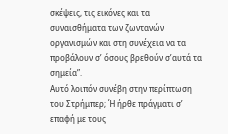σκέψεις, τις εικόνες και τα συναισθήματα των ζωντανών οργανισμών και στη συνέχεια να τα προβάλουν σ’ όσους βρεθούν σ’αυτά τα σημεία”.
Αυτό λοιπόν συνέβη στην περίπτωση του Στρήμπερ; Ή ήρθε πράγματι σ’ επαφή με τους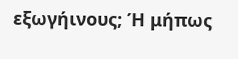εξωγήινους; Ή μήπως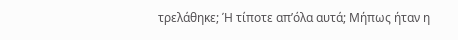τρελάθηκε; Ή τίποτε απ’όλα αυτά; Μήπως ήταν η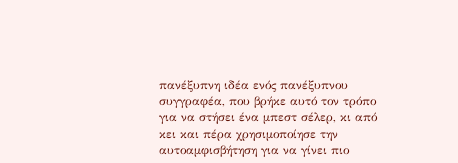πανέξυπνη ιδέα ενός πανέξυπνου συγγραφέα, που βρήκε αυτό τον τρόπο για να στήσει ένα μπεστ σέλερ, κι από κει και πέρα χρησιμοποίησε την αυτοαμφισβήτηση για να γίνει πιο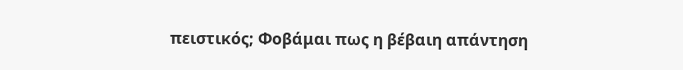πειστικός; Φοβάμαι πως η βέβαιη απάντηση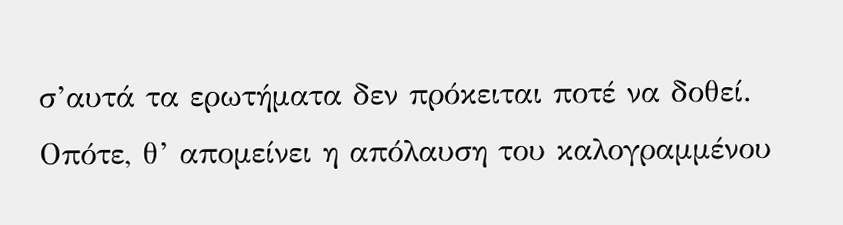σ’αυτά τα ερωτήματα δεν πρόκειται ποτέ να δοθεί. Οπότε, θ’ απομείνει η απόλαυση του καλογραμμένου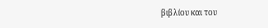βιβλίου και του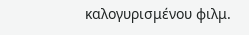καλογυρισμένου φιλμ.